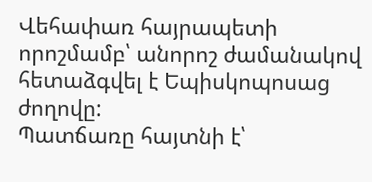Վեհափառ հայրապետի որոշմամբ՝ անորոշ ժամանակով հետաձգվել է Եպիսկոպոսաց ժողովը:
Պատճառը հայտնի է՝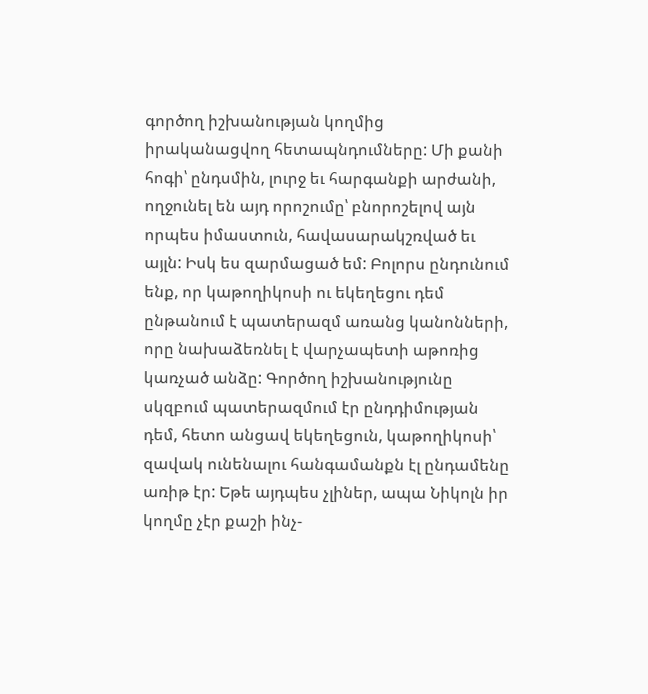գործող իշխանության կողմից իրականացվող հետապնդումները: Մի քանի հոգի՝ ընդսմին, լուրջ եւ հարգանքի արժանի, ողջունել են այդ որոշումը՝ բնորոշելով այն որպես իմաստուն, հավասարակշռված եւ այլն: Իսկ ես զարմացած եմ: Բոլորս ընդունում ենք, որ կաթողիկոսի ու եկեղեցու դեմ ընթանում է պատերազմ առանց կանոնների, որը նախաձեռնել է վարչապետի աթոռից կառչած անձը: Գործող իշխանությունը սկզբում պատերազմում էր ընդդիմության դեմ, հետո անցավ եկեղեցուն, կաթողիկոսի՝ զավակ ունենալու հանգամանքն էլ ընդամենը առիթ էր: Եթե այդպես չլիներ, ապա Նիկոլն իր կողմը չէր քաշի ինչ-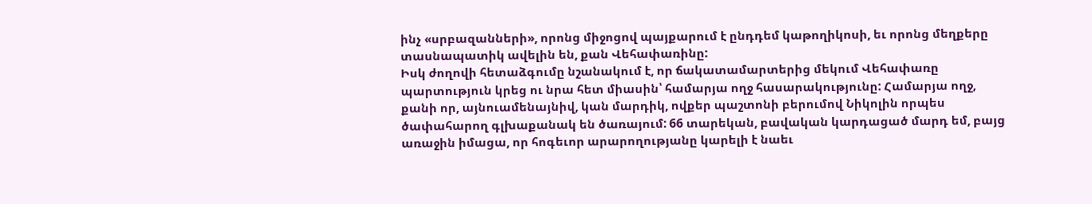ինչ «սրբազանների», որոնց միջոցով պայքարում է ընդդեմ կաթողիկոսի, եւ որոնց մեղքերը տասնապատիկ ավելին են, քան Վեհափառինը:
Իսկ ժողովի հետաձգումը նշանակում է, որ ճակատամարտերից մեկում Վեհափառը պարտություն կրեց ու նրա հետ միասին՝ համարյա ողջ հասարակությունը: Համարյա ողջ, քանի որ, այնուամենայնիվ, կան մարդիկ, ովքեր պաշտոնի բերումով Նիկոլին որպես ծափահարող գլխաքանակ են ծառայում: 66 տարեկան, բավական կարդացած մարդ եմ, բայց առաջին իմացա, որ հոգեւոր արարողությանը կարելի է նաեւ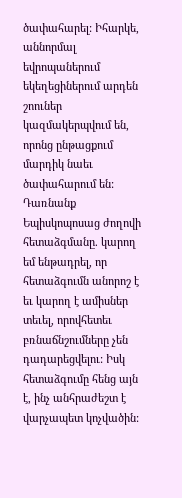ծափահարել: Իհարկե, աննորմալ եվրոպաներում եկեղեցիներում արդեն շոուներ կազմակերպվում են, որոնց ընթացքում մարդիկ նաեւ ծափահարում են:
Դառնանք Եպիսկոպոսաց ժողովի հետաձգմանը. կարող եմ ենթադրել, որ հետաձգումն անորոշ է եւ կարող է ամիսներ տեւել, որովհետեւ բռնաճնշումները չեն դադարեցվելու: Իսկ հետաձգումը հենց այն է, ինչ անհրաժեշտ է վարչապետ կոչվածին: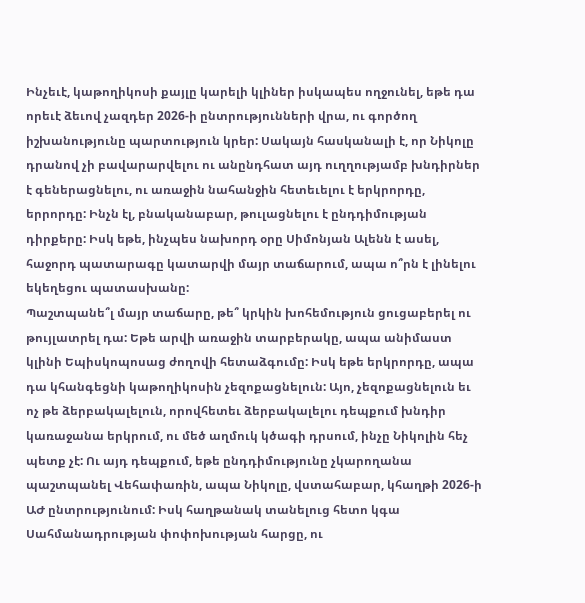Ինչեւէ, կաթողիկոսի քայլը կարելի կլիներ իսկապես ողջունել, եթե դա որեւէ ձեւով չազդեր 2026-ի ընտրությունների վրա, ու գործող իշխանությունը պարտություն կրեր: Սակայն հասկանալի է, որ Նիկոլը դրանով չի բավարարվելու ու անընդհատ այդ ուղղությամբ խնդիրներ է գեներացնելու, ու առաջին նահանջին հետեւելու է երկրորդը, երրորդը: Ինչն էլ, բնականաբար, թուլացնելու է ընդդիմության դիրքերը: Իսկ եթե, ինչպես նախորդ օրը Սիմոնյան Ալենն է ասել, հաջորդ պատարագը կատարվի մայր տաճարում, ապա ո՞րն է լինելու եկեղեցու պատասխանը:
Պաշտպանե՞լ մայր տաճարը, թե՞ կրկին խոհեմություն ցուցաբերել ու թույլատրել դա: Եթե արվի առաջին տարբերակը, ապա անիմաստ կլինի Եպիսկոպոսաց ժողովի հետաձգումը: Իսկ եթե երկրորդը, ապա դա կհանգեցնի կաթողիկոսին չեզոքացնելուն: Այո, չեզոքացնելուն եւ ոչ թե ձերբակալելուն, որովհետեւ ձերբակալելու դեպքում խնդիր կառաջանա երկրում, ու մեծ աղմուկ կծագի դրսում, ինչը Նիկոլին հեչ պետք չէ: Ու այդ դեպքում, եթե ընդդիմությունը չկարողանա պաշտպանել Վեհափառին, ապա Նիկոլը, վստահաբար, կհաղթի 2026-ի ԱԺ ընտրությունում: Իսկ հաղթանակ տանելուց հետո կգա Սահմանադրության փոփոխության հարցը, ու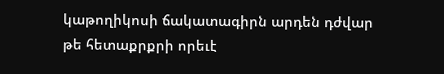կաթողիկոսի ճակատագիրն արդեն դժվար թե հետաքրքրի որեւէ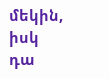մեկին, իսկ դա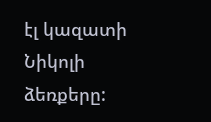էլ կազատի Նիկոլի ձեռքերը: